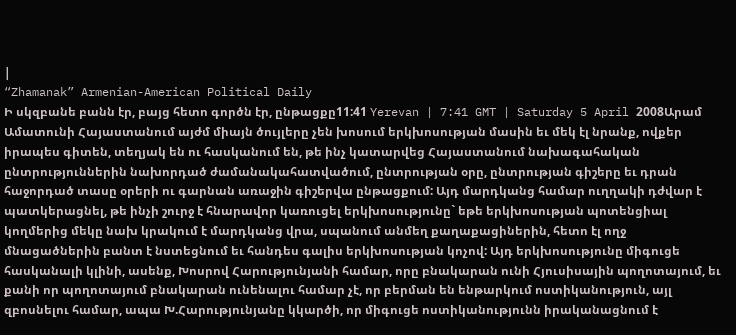|
“Zhamanak” Armenian-American Political Daily
Ի սկզբանե բանն էր, բայց հետո գործն էր, ընթացքը11:41 Yerevan | 7:41 GMT | Saturday 5 April 2008Արամ Ամատունի Հայաստանում այժմ միայն ծույլերը չեն խոսում երկխոսության մասին եւ մեկ էլ նրանք, ովքեր իրապես գիտեն, տեղյակ են ու հասկանում են, թե ինչ կատարվեց Հայաստանում նախագահական ընտրություններին նախորդած ժամանակահատվածում, ընտրության օրը, ընտրության գիշերը եւ դրան հաջորդած տասը օրերի ու գարնան առաջին գիշերվա ընթացքում: Այդ մարդկանց համար ուղղակի դժվար է պատկերացնել, թե ինչի շուրջ է հնարավոր կառուցել երկխոսությունը` եթե երկխոսության պոտենցիալ կողմերից մեկը նախ կրակում է մարդկանց վրա, սպանում անմեղ քաղաքացիներին, հետո էլ ողջ մնացածներին բանտ է նստեցնում եւ հանդես գալիս երկխոսության կոչով: Այդ երկխոսությունը միգուցե հասկանալի կլինի, ասենք, Խոսրով Հարությունյանի համար, որը բնակարան ունի Հյուսիսային պողոտայում, եւ քանի որ պողոտայում բնակարան ունենալու համար չէ, որ բերման են ենթարկում ոստիկանություն, այլ զբոսնելու համար, ապա Խ.Հարությունյանը կկարծի, որ միգուցե ոստիկանությունն իրականացնում է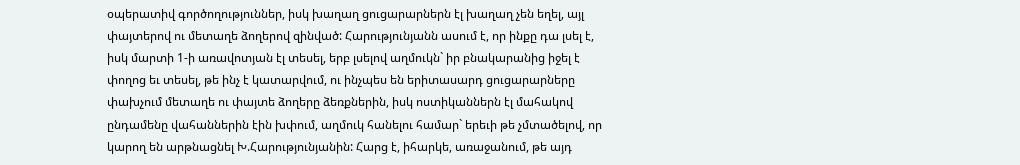օպերատիվ գործողություններ, իսկ խաղաղ ցուցարարներն էլ խաղաղ չեն եղել, այլ փայտերով ու մետաղե ձողերով զինված: Հարությունյանն ասում է, որ ինքը դա լսել է, իսկ մարտի 1-ի առավոտյան էլ տեսել, երբ լսելով աղմուկն` իր բնակարանից իջել է փողոց եւ տեսել, թե ինչ է կատարվում, ու ինչպես են երիտասարդ ցուցարարները փախչում մետաղե ու փայտե ձողերը ձեռքներին, իսկ ոստիկաններն էլ մահակով ընդամենը վահաններին էին խփում, աղմուկ հանելու համար` երեւի թե չմտածելով, որ կարող են արթնացնել Խ.Հարությունյանին: Հարց է, իհարկե, առաջանում, թե այդ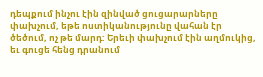դեպքում ինչու էին զինված ցուցարարները փախչում, եթե ոստիկանությունը վահան էր ծեծում, ոչ թե մարդ: Երեւի փախչում էին աղմուկից, եւ գուցե հենց դրանում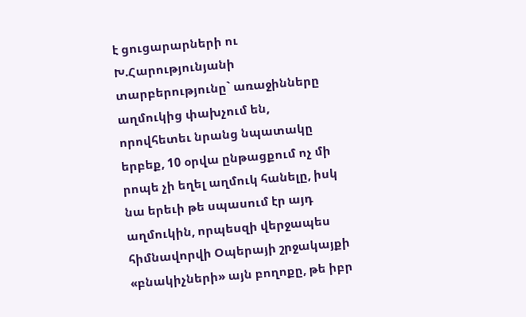է ցուցարարների ու Խ.Հարությունյանի տարբերությունը` առաջինները աղմուկից փախչում են, որովհետեւ նրանց նպատակը երբեք, 10 օրվա ընթացքում ոչ մի րոպե չի եղել աղմուկ հանելը, իսկ նա երեւի թե սպասում էր այդ աղմուկին, որպեսզի վերջապես հիմնավորվի Օպերայի շրջակայքի «բնակիչների» այն բողոքը, թե իբր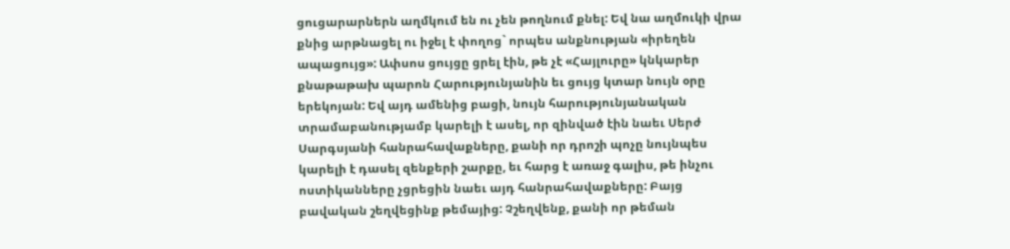ցուցարարներն աղմկում են ու չեն թողնում քնել: Եվ նա աղմուկի վրա քնից արթնացել ու իջել է փողոց` որպես անքնության «իրեղեն ապացույց»: Ափսոս ցույցը ցրել էին, թե չէ «Հայլուրը» կնկարեր քնաթաթախ պարոն Հարությունյանին եւ ցույց կտար նույն օրը երեկոյան: Եվ այդ ամենից բացի, նույն հարությունյանական տրամաբանությամբ կարելի է ասել, որ զինված էին նաեւ Սերժ Սարգսյանի հանրահավաքները, քանի որ դրոշի պոչը նույնպես կարելի է դասել զենքերի շարքը, եւ հարց է առաջ գալիս, թե ինչու ոստիկանները չցրեցին նաեւ այդ հանրահավաքները: Բայց բավական շեղվեցինք թեմայից: Չշեղվենք, քանի որ թեման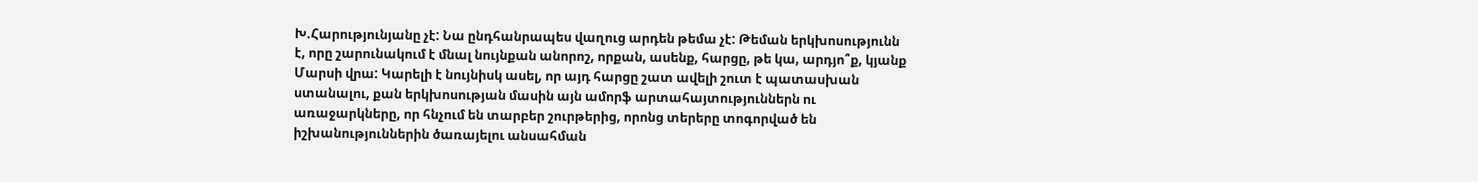Խ.Հարությունյանը չէ: Նա ընդհանրապես վաղուց արդեն թեմա չէ: Թեման երկխոսությունն է, որը շարունակում է մնալ նույնքան անորոշ, որքան, ասենք, հարցը, թե կա, արդյո՞ք, կյանք Մարսի վրա: Կարելի է նույնիսկ ասել, որ այդ հարցը շատ ավելի շուտ է պատասխան ստանալու, քան երկխոսության մասին այն ամորֆ արտահայտություններն ու առաջարկները, որ հնչում են տարբեր շուրթերից, որոնց տերերը տոգորված են իշխանություններին ծառայելու անսահման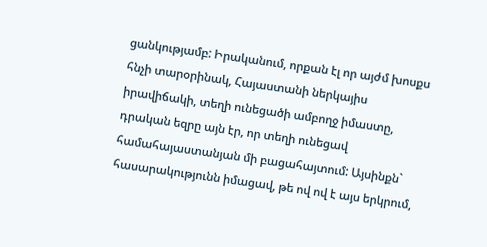ցանկությամբ: Իրականում, որքան էլ որ այժմ խոսքս հնչի տարօրինակ, Հայաստանի ներկայիս իրավիճակի, տեղի ունեցածի ամբողջ իմաստը, դրական եզրը այն էր, որ տեղի ունեցավ համահայաստանյան մի բացահայտում: Այսինքն` հասարակությունն իմացավ, թե ով ով է այս երկրում,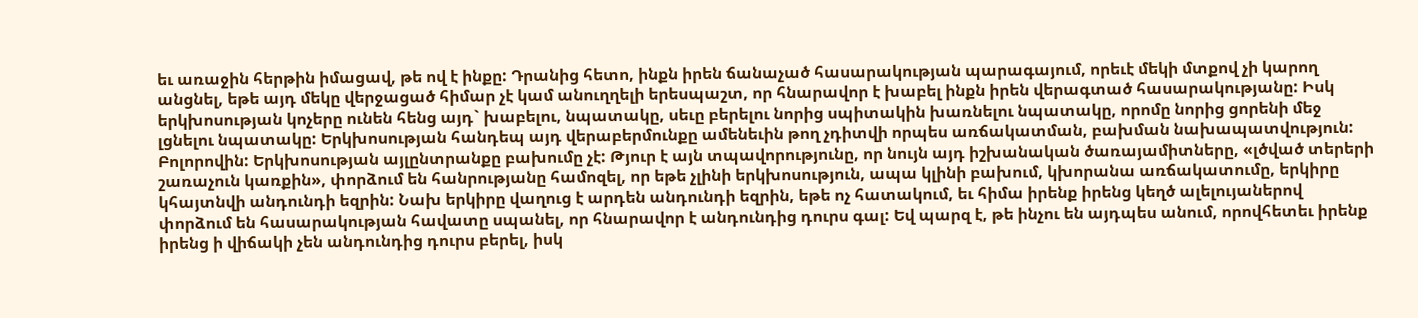եւ առաջին հերթին իմացավ, թե ով է ինքը: Դրանից հետո, ինքն իրեն ճանաչած հասարակության պարագայում, որեւէ մեկի մտքով չի կարող անցնել, եթե այդ մեկը վերջացած հիմար չէ կամ անուղղելի երեսպաշտ, որ հնարավոր է խաբել ինքն իրեն վերագտած հասարակությանը: Իսկ երկխոսության կոչերը ունեն հենց այդ` խաբելու, նպատակը, սեւը բերելու նորից սպիտակին խառնելու նպատակը, որոմը նորից ցորենի մեջ լցնելու նպատակը: Երկխոսության հանդեպ այդ վերաբերմունքը ամենեւին թող չդիտվի որպես առճակատման, բախման նախապատվություն: Բոլորովին: Երկխոսության այլընտրանքը բախումը չէ: Թյուր է այն տպավորությունը, որ նույն այդ իշխանական ծառայամիտները, «լծված տերերի շառաչուն կառքին», փորձում են հանրությանը համոզել, որ եթե չլինի երկխոսություն, ապա կլինի բախում, կխորանա առճակատումը, երկիրը կհայտնվի անդունդի եզրին: Նախ երկիրը վաղուց է արդեն անդունդի եզրին, եթե ոչ հատակում, եւ հիմա իրենք իրենց կեղծ ալելույաներով փորձում են հասարակության հավատը սպանել, որ հնարավոր է անդունդից դուրս գալ: Եվ պարզ է, թե ինչու են այդպես անում, որովհետեւ իրենք իրենց ի վիճակի չեն անդունդից դուրս բերել, իսկ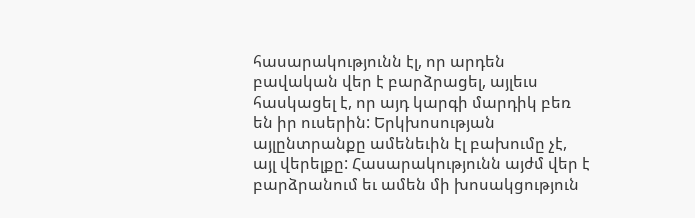հասարակությունն էլ, որ արդեն բավական վեր է բարձրացել, այլեւս հասկացել է, որ այդ կարգի մարդիկ բեռ են իր ուսերին: Երկխոսության այլընտրանքը ամենեւին էլ բախումը չէ, այլ վերելքը: Հասարակությունն այժմ վեր է բարձրանում եւ ամեն մի խոսակցություն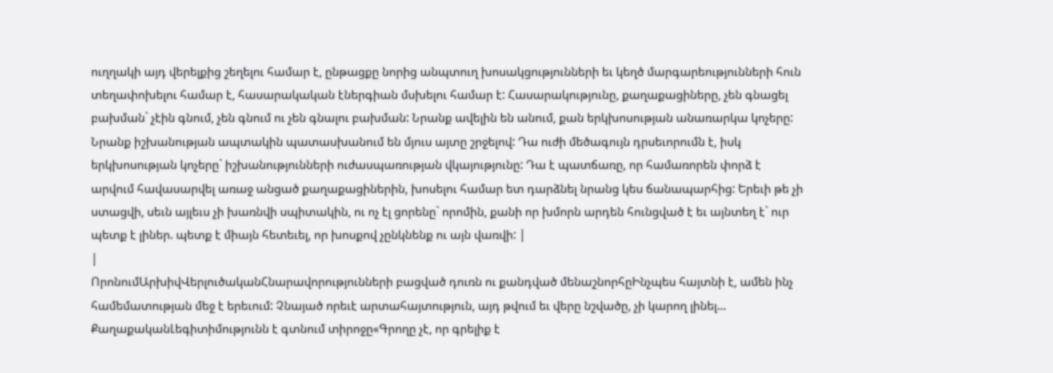ուղղակի այդ վերելքից շեղելու համար է, ընթացքը նորից անպտուղ խոսակցությունների եւ կեղծ մարգարեությունների հուն տեղափոխելու համար է, հասարակական էներգիան մսխելու համար է: Հասարակությունը, քաղաքացիները, չեն գնացել բախման` չէին գնում, չեն գնում ու չեն գնալու բախման: Նրանք ավելին են անում, քան երկխոսության անառարկա կոչերը: Նրանք իշխանության ապտակին պատասխանում են մյուս այտը շրջելով: Դա ուժի մեծագույն դրսեւորումն է, իսկ երկխոսության կոչերը` իշխանությունների ուժասպառության վկայությունը: Դա է պատճառը, որ համառորեն փորձ է արվում հավասարվել առաջ անցած քաղաքացիներին, խոսելու համար ետ դարձնել նրանց կես ճանապարհից: Երեւի թե չի ստացվի, սեւն այլեւս չի խառնվի սպիտակին, ու ոչ էլ ցորենը` որոմին, քանի որ խմորն արդեն հունցված է եւ այնտեղ է` ուր պետք է լիներ. պետք է միայն հետեւել, որ խոսքով չընկնենք ու այն վառվի: |
|
ՈրոնումԱրխիվՎերլուծականՀնարավորությունների բացված դուռն ու քանդված մենաշնորհըԻնչպես հայտնի է, ամեն ինչ համեմատության մեջ է երեւում: Չնայած որեւէ արտահայտություն, այդ թվում եւ վերը նշվածը, չի կարող լինել... ՔաղաքականԼեգիտիմությունն է գտնում տիրոջը«Գրողը չէ, որ գրելիք է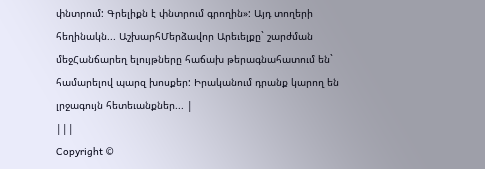փնտրում: Գրելիքն է փնտրում գրողին»: Այդ տողերի հեղինակն... ԱշխարհՄերձավոր Արեւելքը` շարժման մեջՀանճարեղ ելույթները հաճախ թերագնահատում են` համարելով պարզ խոսքեր: Իրականում դրանք կարող են լրջագույն հետեւանքներ... |
|||
Copyright ©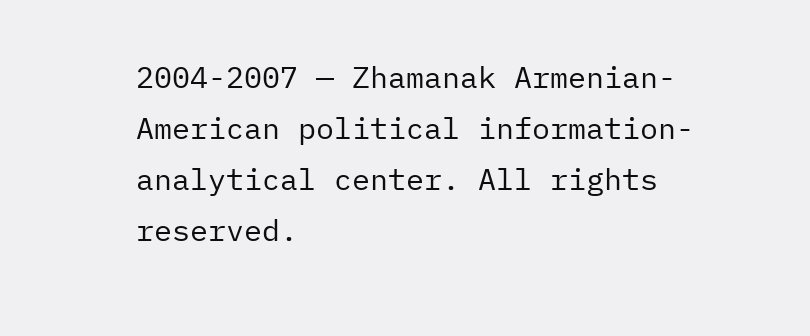2004-2007 — Zhamanak Armenian-American political information-analytical center. All rights reserved.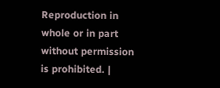Reproduction in whole or in part without permission is prohibited. |